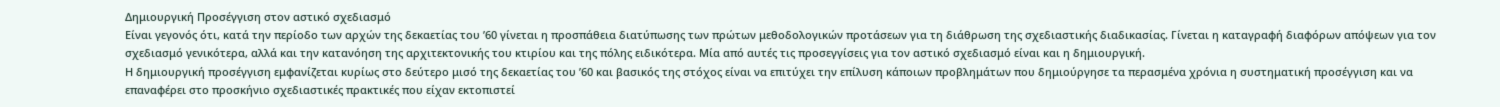Δημιουργική Προσέγγιση στον αστικό σχεδιασμό
Είναι γεγονός ότι, κατά την περίοδο των αρχών της δεκαετίας του ’60 γίνεται η προσπάθεια διατύπωσης των πρώτων μεθοδολογικών προτάσεων για τη διάθρωση της σχεδιαστικής διαδικασίας. Γίνεται η καταγραφή διαφόρων απόψεων για τον σχεδιασμό γενικότερα, αλλά και την κατανόηση της αρχιτεκτονικής του κτιρίου και της πόλης ειδικότερα. Μία από αυτές τις προσεγγίσεις για τον αστικό σχεδιασμό είναι και η δημιουργική.
Η δημιουργική προσέγγιση εμφανίζεται κυρίως στο δεύτερο μισό της δεκαετίας του ’60 και βασικός της στόχος είναι να επιτύχει την επίλυση κάποιων προβλημάτων που δημιούργησε τα περασμένα χρόνια η συστηματική προσέγγιση και να επαναφέρει στο προσκήνιο σχεδιαστικές πρακτικές που είχαν εκτοπιστεί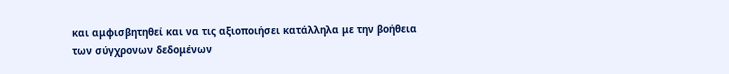και αμφισβητηθεί και να τις αξιοποιήσει κατάλληλα με την βοήθεια των σύγχρονων δεδομένων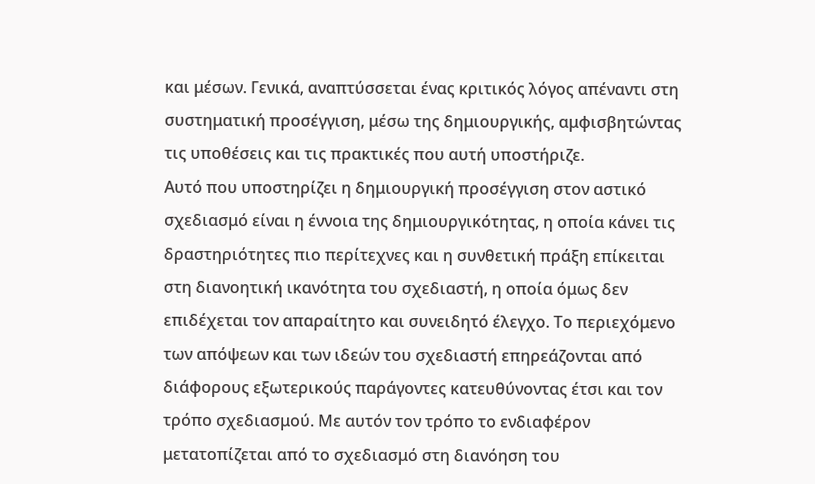και μέσων. Γενικά, αναπτύσσεται ένας κριτικός λόγος απέναντι στη συστηματική προσέγγιση, μέσω της δημιουργικής, αμφισβητώντας τις υποθέσεις και τις πρακτικές που αυτή υποστήριζε.
Αυτό που υποστηρίζει η δημιουργική προσέγγιση στον αστικό σχεδιασμό είναι η έννοια της δημιουργικότητας, η οποία κάνει τις δραστηριότητες πιο περίτεχνες και η συνθετική πράξη επίκειται στη διανοητική ικανότητα του σχεδιαστή, η οποία όμως δεν επιδέχεται τον απαραίτητο και συνειδητό έλεγχο. Το περιεχόμενο των απόψεων και των ιδεών του σχεδιαστή επηρεάζονται από διάφορους εξωτερικούς παράγοντες κατευθύνοντας έτσι και τον τρόπο σχεδιασμού. Με αυτόν τον τρόπο το ενδιαφέρον μετατοπίζεται από το σχεδιασμό στη διανόηση του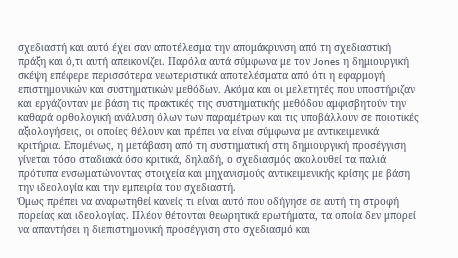σχεδιαστή και αυτό έχει σαν αποτέλεσμα την απομάκρυνση από τη σχεδιαστική πράξη και ό,τι αυτή απεικονίζει. Παρόλα αυτά σύμφωνα με τον Jones η δημιουργική σκέψη επέφερε περισσότερα νεωτεριστικά αποτελέσματα από ότι η εφαρμογή επιστημονικών και συστηματικών μεθόδων. Ακόμα και οι μελετητές που υποστήριζαν και εργάζονταν με βάση τις πρακτικές της συστηματικής μεθόδου αμφισβητούν την καθαρά ορθολογική ανάλυση όλων των παραμέτρων και τις υποβάλλουν σε ποιοτικές αξιολογήσεις, οι οποίες θέλουν και πρέπει να είναι σύμφωνα με αντικειμενικά κριτήρια. Επομένως, η μετάβαση από τη συστηματική στη δημιουργική προσέγγιση γίνεται τόσο σταδιακά όσο κριτικά, δηλαδή, ο σχεδιασμός ακολουθεί τα παλιά πρότυπα ενσωματώνοντας στοιχεία και μηχανισμούς αντικειμενικής κρίσης με βάση την ιδεολογία και την εμπειρία του σχεδιαστή.
Όμως πρέπει να αναρωτηθεί κανείς τι είναι αυτό που οδήγησε σε αυτή τη στροφή πορείας και ιδεολογίας. Πλέον θέτονται θεωρητικά ερωτήματα, τα οποία δεν μπορεί να απαντήσει η διεπιστημονική προσέγγιση στο σχεδιασμό και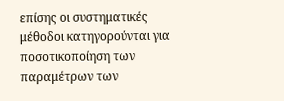επίσης οι συστηματικές μέθοδοι κατηγορούνται για ποσοτικοποίηση των παραμέτρων των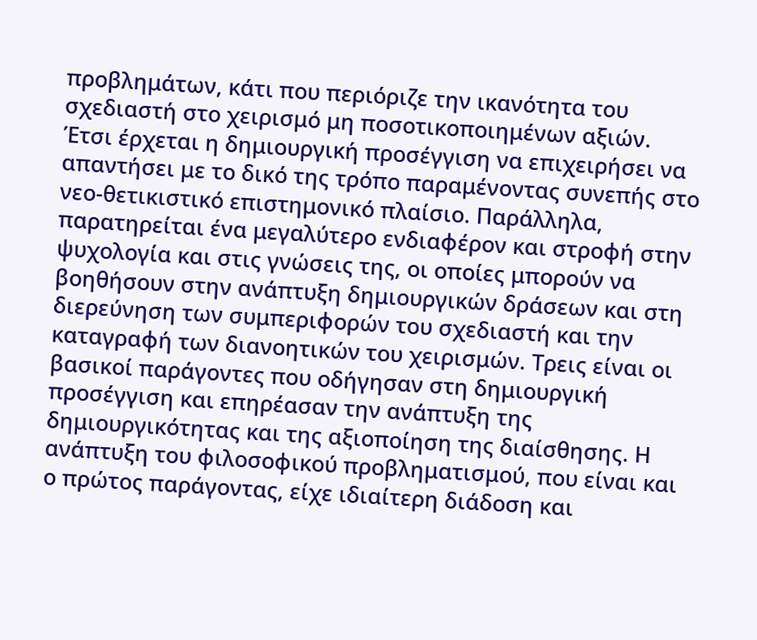προβλημάτων, κάτι που περιόριζε την ικανότητα του σχεδιαστή στο χειρισμό μη ποσοτικοποιημένων αξιών. Έτσι έρχεται η δημιουργική προσέγγιση να επιχειρήσει να απαντήσει με το δικό της τρόπο παραμένοντας συνεπής στο νεο-θετικιστικό επιστημονικό πλαίσιο. Παράλληλα, παρατηρείται ένα μεγαλύτερο ενδιαφέρον και στροφή στην ψυχολογία και στις γνώσεις της, οι οποίες μπορούν να βοηθήσουν στην ανάπτυξη δημιουργικών δράσεων και στη διερεύνηση των συμπεριφορών του σχεδιαστή και την καταγραφή των διανοητικών του χειρισμών. Τρεις είναι οι βασικοί παράγοντες που οδήγησαν στη δημιουργική προσέγγιση και επηρέασαν την ανάπτυξη της δημιουργικότητας και της αξιοποίηση της διαίσθησης. Η ανάπτυξη του φιλοσοφικού προβληματισμού, που είναι και ο πρώτος παράγοντας, είχε ιδιαίτερη διάδοση και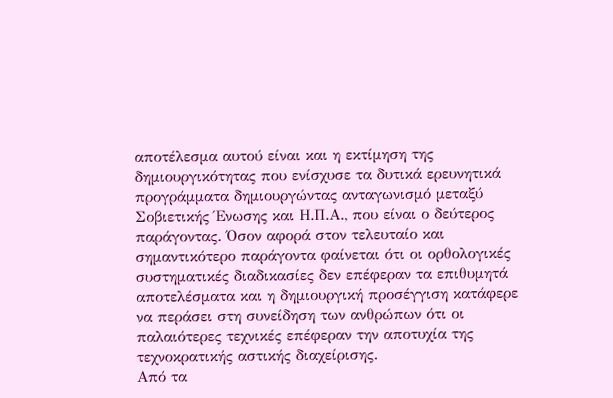αποτέλεσμα αυτού είναι και η εκτίμηση της δημιουργικότητας που ενίσχυσε τα δυτικά ερευνητικά προγράμματα δημιουργώντας ανταγωνισμό μεταξύ Σοβιετικής Ένωσης και Η.Π.Α., που είναι ο δεύτερος παράγοντας. Όσον αφορά στον τελευταίο και σημαντικότερο παράγοντα φαίνεται ότι οι ορθολογικές συστηματικές διαδικασίες δεν επέφεραν τα επιθυμητά αποτελέσματα και η δημιουργική προσέγγιση κατάφερε να περάσει στη συνείδηση των ανθρώπων ότι οι παλαιότερες τεχνικές επέφεραν την αποτυχία της τεχνοκρατικής αστικής διαχείρισης.
Από τα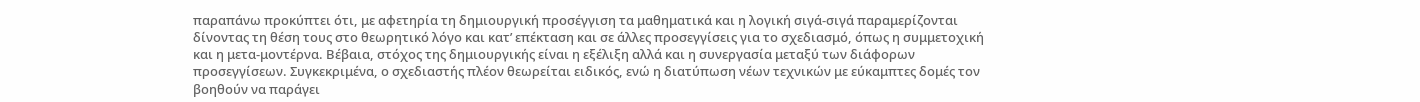παραπάνω προκύπτει ότι, με αφετηρία τη δημιουργική προσέγγιση τα μαθηματικά και η λογική σιγά-σιγά παραμερίζονται δίνοντας τη θέση τους στο θεωρητικό λόγο και κατ’ επέκταση και σε άλλες προσεγγίσεις για το σχεδιασμό, όπως η συμμετοχική και η μετα-μοντέρνα. Βέβαια, στόχος της δημιουργικής είναι η εξέλιξη αλλά και η συνεργασία μεταξύ των διάφορων προσεγγίσεων. Συγκεκριμένα, ο σχεδιαστής πλέον θεωρείται ειδικός, ενώ η διατύπωση νέων τεχνικών με εύκαμπτες δομές τον βοηθούν να παράγει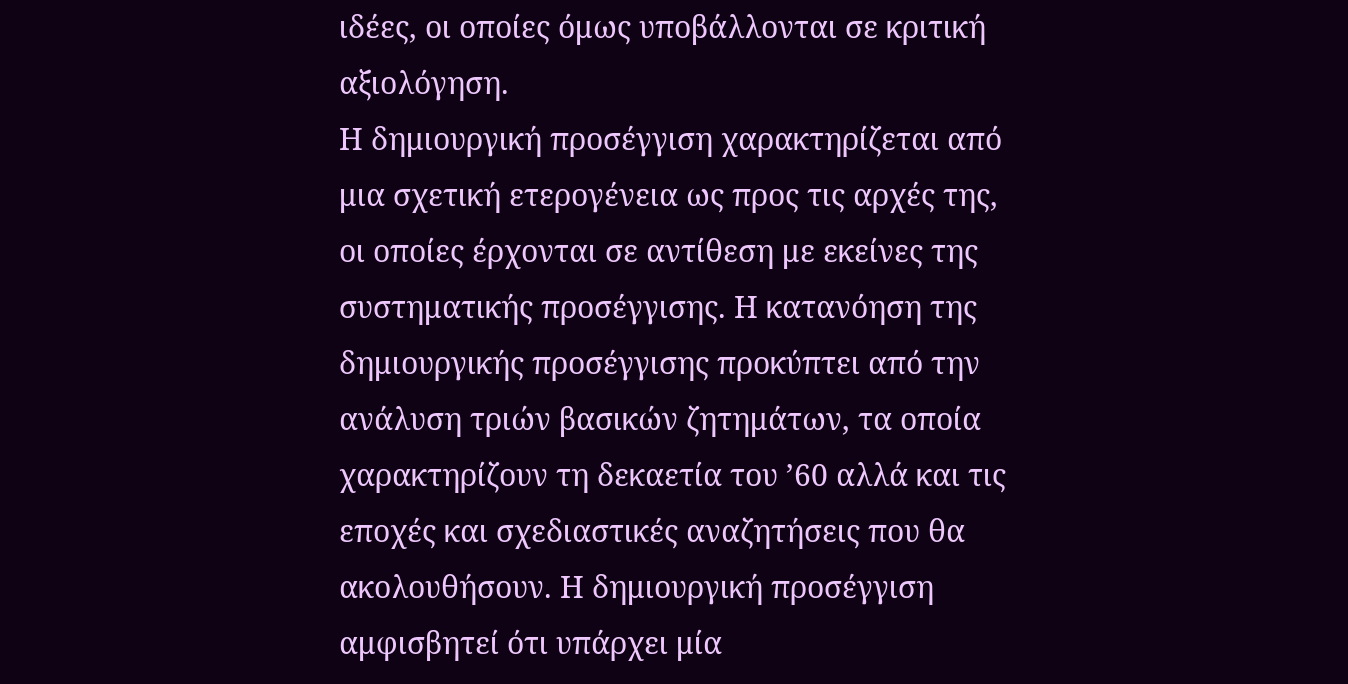ιδέες, οι οποίες όμως υποβάλλονται σε κριτική αξιολόγηση.
Η δημιουργική προσέγγιση χαρακτηρίζεται από μια σχετική ετερογένεια ως προς τις αρχές της, οι οποίες έρχονται σε αντίθεση με εκείνες της συστηματικής προσέγγισης. Η κατανόηση της δημιουργικής προσέγγισης προκύπτει από την ανάλυση τριών βασικών ζητημάτων, τα οποία χαρακτηρίζουν τη δεκαετία του ’60 αλλά και τις εποχές και σχεδιαστικές αναζητήσεις που θα ακολουθήσουν. Η δημιουργική προσέγγιση αμφισβητεί ότι υπάρχει μία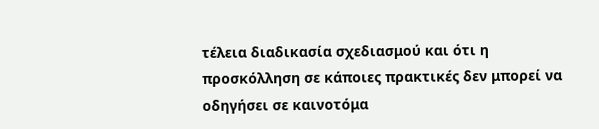τέλεια διαδικασία σχεδιασμού και ότι η προσκόλληση σε κάποιες πρακτικές δεν μπορεί να οδηγήσει σε καινοτόμα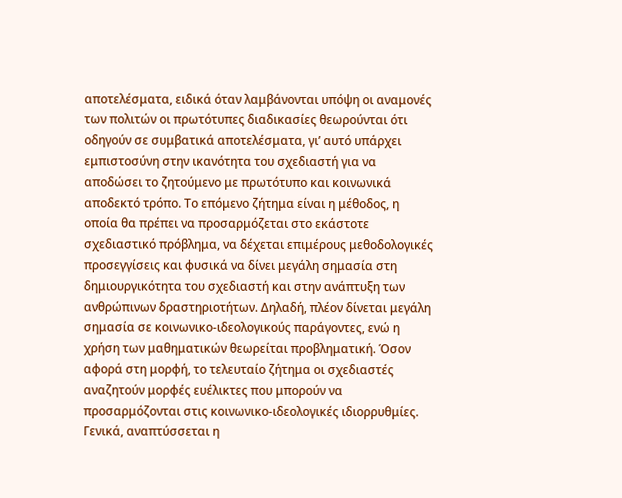αποτελέσματα, ειδικά όταν λαμβάνονται υπόψη οι αναμονές των πολιτών οι πρωτότυπες διαδικασίες θεωρούνται ότι οδηγούν σε συμβατικά αποτελέσματα, γι’ αυτό υπάρχει εμπιστοσύνη στην ικανότητα του σχεδιαστή για να αποδώσει το ζητούμενο με πρωτότυπο και κοινωνικά αποδεκτό τρόπο. Το επόμενο ζήτημα είναι η μέθοδος, η οποία θα πρέπει να προσαρμόζεται στο εκάστοτε σχεδιαστικό πρόβλημα, να δέχεται επιμέρους μεθοδολογικές προσεγγίσεις και φυσικά να δίνει μεγάλη σημασία στη δημιουργικότητα του σχεδιαστή και στην ανάπτυξη των ανθρώπινων δραστηριοτήτων. Δηλαδή, πλέον δίνεται μεγάλη σημασία σε κοινωνικο-ιδεολογικούς παράγοντες, ενώ η χρήση των μαθηματικών θεωρείται προβληματική. Όσον αφορά στη μορφή, το τελευταίο ζήτημα οι σχεδιαστές αναζητούν μορφές ευέλικτες που μπορούν να προσαρμόζονται στις κοινωνικο-ιδεολογικές ιδιορρυθμίες. Γενικά, αναπτύσσεται η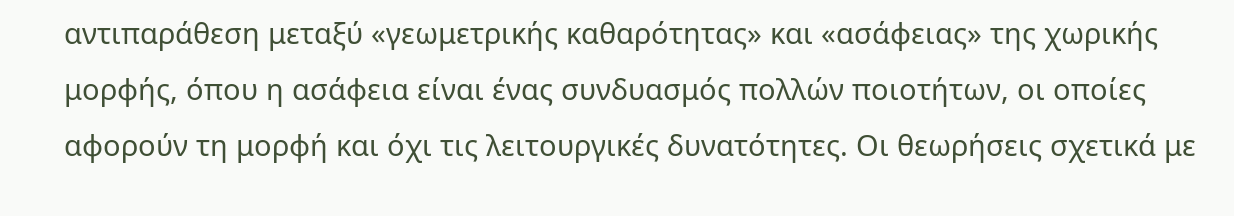αντιπαράθεση μεταξύ «γεωμετρικής καθαρότητας» και «ασάφειας» της χωρικής μορφής, όπου η ασάφεια είναι ένας συνδυασμός πολλών ποιοτήτων, οι οποίες αφορούν τη μορφή και όχι τις λειτουργικές δυνατότητες. Οι θεωρήσεις σχετικά με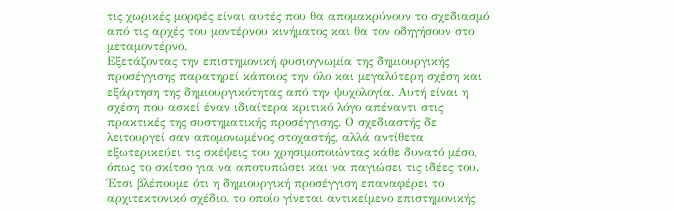τις χωρικές μορφές είναι αυτές που θα απομακρύνουν το σχεδιασμό από τις αρχές του μοντέρνου κινήματος και θα τον οδηγήσουν στο μεταμοντέρνο.
Εξετάζοντας την επιστημονική φυσιογνωμία της δημιουργικής προσέγγισης παρατηρεί κάποιος την όλο και μεγαλύτερη σχέση και εξάρτηση της δημιουργικότητας από την ψυχολογία. Αυτή είναι η σχέση που ασκεί έναν ιδιαίτερα κριτικό λόγο απέναντι στις πρακτικές της συστηματικής προσέγγισης. Ο σχεδιαστής δε λειτουργεί σαν απομονωμένος στοχαστής, αλλά αντίθετα εξωτερικεύει τις σκέψεις του χρησιμοποιώντας κάθε δυνατό μέσο, όπως το σκίτσο για να αποτυπώσει και να παγιώσει τις ιδέες του. Έτσι βλέπουμε ότι η δημιουργική προσέγγιση επαναφέρει το αρχιτεκτονικό σχέδιο, το οποίο γίνεται αντικείμενο επιστημονικής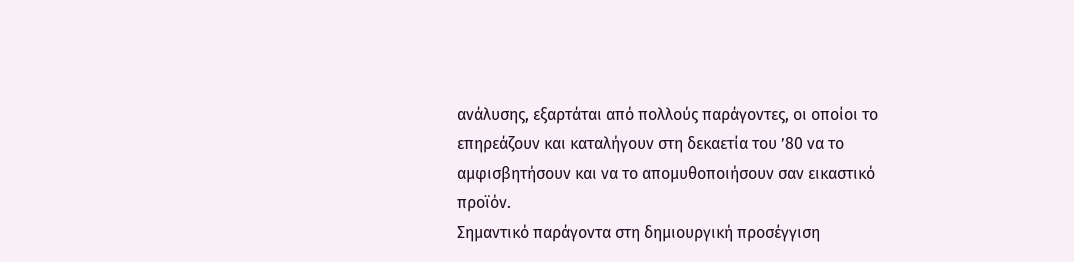ανάλυσης, εξαρτάται από πολλούς παράγοντες, οι οποίοι το επηρεάζουν και καταλήγουν στη δεκαετία του ’80 να το αμφισβητήσουν και να το απομυθοποιήσουν σαν εικαστικό προϊόν.
Σημαντικό παράγοντα στη δημιουργική προσέγγιση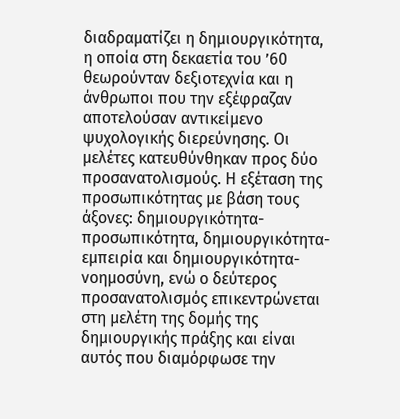διαδραματίζει η δημιουργικότητα, η οποία στη δεκαετία του ’60 θεωρούνταν δεξιοτεχνία και η άνθρωποι που την εξέφραζαν αποτελούσαν αντικείμενο ψυχολογικής διερεύνησης. Οι μελέτες κατευθύνθηκαν προς δύο προσανατολισμούς. Η εξέταση της προσωπικότητας με βάση τους άξονες: δημιουργικότητα-προσωπικότητα, δημιουργικότητα- εμπειρία και δημιουργικότητα-νοημοσύνη, ενώ ο δεύτερος προσανατολισμός επικεντρώνεται στη μελέτη της δομής της δημιουργικής πράξης και είναι αυτός που διαμόρφωσε την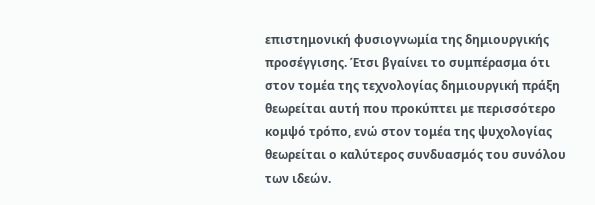επιστημονική φυσιογνωμία της δημιουργικής προσέγγισης. Έτσι βγαίνει το συμπέρασμα ότι στον τομέα της τεχνολογίας δημιουργική πράξη θεωρείται αυτή που προκύπτει με περισσότερο κομψό τρόπο, ενώ στον τομέα της ψυχολογίας θεωρείται ο καλύτερος συνδυασμός του συνόλου των ιδεών.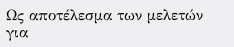Ως αποτέλεσμα των μελετών για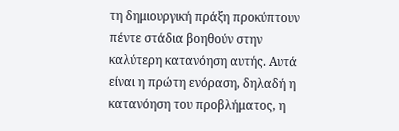τη δημιουργική πράξη προκύπτουν πέντε στάδια βοηθούν στην καλύτερη κατανόηση αυτής. Αυτά είναι η πρώτη ενόραση, δηλαδή η κατανόηση του προβλήματος, η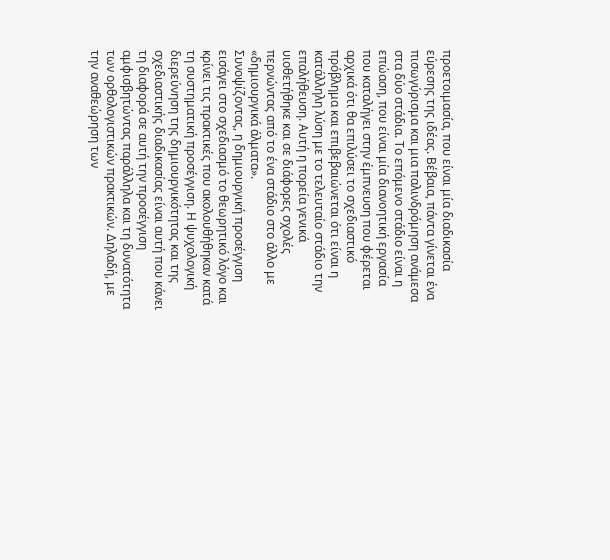προετοιμασία, που είναι μία διαδικασία εύρεσης της ιδέας. Βέβαια, πάντα γίνεται ένα πισωγύρισμα και μια παλινδρόμηση ανάμεσα στα δύο στάδια. Το επόμενο στάδιο είναι η επώαση, που είναι μία διανοητική εργασία που καταλήγει στην έμπνευση που φέρεται αρχικά ότι θα επιλύσει το σχεδιαστικό πρόβλημα και επιβεβαιώνεται ότι είναι η κατάλληλη λύση με το τελευταίο στάδιο την επαλήθευση. Αυτή η πορεία γενικά υιοθετήθηκε και σε διάφορες σχολές περνώντας από το ένα στάδιο στο άλλο με «δημιουργικά άλματα».
Συνοψίζοντας, η δημιουργική προσέγγιση εισάγει στο σχεδιασμό το θεωρητικό λόγο και κρίνει τις πρακτικές που ακολουθήθηκαν κατά τη συστηματική προσέγγιση. Η ψυχολογική διερεύνηση της δημιουργικότητας και της σχεδιαστικής διαδικασίας είναι αυτή που κάνει τη διαφορά σε αυτή την προσέγγιση αμφισβητώντας παράλληλα και τη δυνατότητα των ορθολογιστικών πρακτικών. Δηλαδή, με την αναθεώρηση των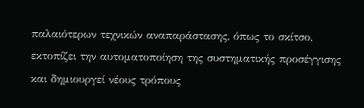παλαιότερων τεχνικών αναπαράστασης, όπως το σκίτσο, εκτοπίζει την αυτοματοποίηση της συστηματικής προσέγγισης και δημιουργεί νέους τρόπους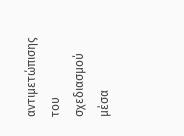αντιμετώπισης του σχεδιασμού μέσα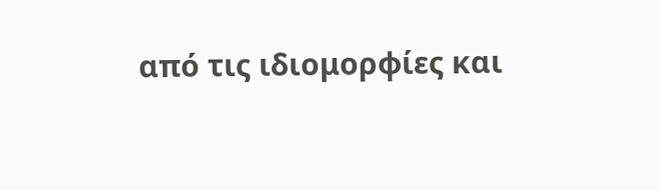από τις ιδιομορφίες και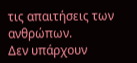τις απαιτήσεις των ανθρώπων.
Δεν υπάρχουν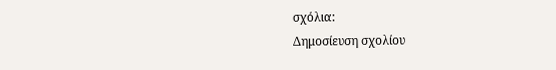σχόλια:
Δημοσίευση σχολίου